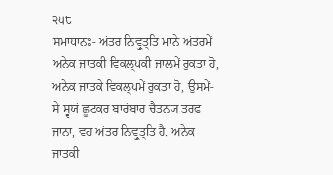੨੫੮
ਸਮਾਧਾਨਃ- ਅਂਤਰ ਨਿਵ੍ਰੁਤ੍ਤਿ ਮਾਨੇ ਅਂਤਰਮੇਂ ਅਨੇਕ ਜਾਤਕੀ ਵਿਕਲ੍ਪਕੀ ਜਾਲਮੇਂ ਰੁਕਤਾ ਹੋ, ਅਨੇਕ ਜਾਤਕੇ ਵਿਕਲ੍ਪਮੇਂ ਰੁਕਤਾ ਹੋ, ਉਸਮੇਂ-ਸੇ ਸ੍ਵਯਂ ਛੂਟਕਰ ਬਾਰਂਬਾਰ ਚੈਤਨ੍ਯ ਤਰਫ ਜਾਨਾ, ਵਹ ਅਂਤਰ ਨਿਵ੍ਰੁਤ੍ਤਿ ਹੈ. ਅਨੇਕ ਜਾਤਕੀ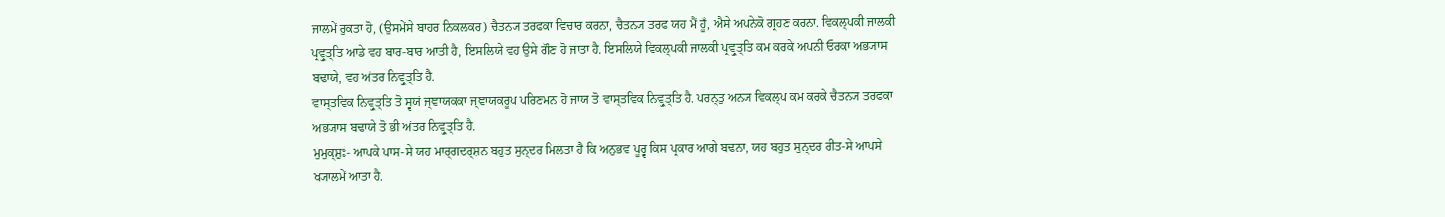ਜਾਲਮੇਂ ਰੁਕਤਾ ਹੋ, (ਉਸਮੇਂਸੇ ਬਾਹਰ ਨਿਕਲਕਰ) ਚੈਤਨ੍ਯ ਤਰਫਕਾ ਵਿਚਾਰ ਕਰਨਾ, ਚੈਤਨ੍ਯ ਤਰਫ ਯਹ ਮੈਂ ਹੂਁ, ਐਸੇ ਅਪਨੇਕੋ ਗ੍ਰਹਣ ਕਰਨਾ. ਵਿਕਲ੍ਪਕੀ ਜਾਲਕੀ ਪ੍ਰਵ੍ਰੁਤ੍ਤਿ ਆਡੇ ਵਹ ਬਾਰ-ਬਾਰ ਆਤੀ ਹੈ, ਇਸਲਿਯੇ ਵਹ ਉਸੇ ਗੌਣ ਹੋ ਜਾਤਾ ਹੈ. ਇਸਲਿਯੇ ਵਿਕਲ੍ਪਕੀ ਜਾਲਕੀ ਪ੍ਰਵ੍ਰੁਤ੍ਤਿ ਕਮ ਕਰਕੇ ਅਪਨੀ ਓਰਕਾ ਅਭ੍ਯਾਸ ਬਢਾਯੇ, ਵਹ ਅਂਤਰ ਨਿਵ੍ਰੁਤ੍ਤਿ ਹੈ.
ਵਾਸ੍ਤਵਿਕ ਨਿਵ੍ਰੁਤ੍ਤਿ ਤੋ ਸ੍ਵਯਂ ਜ੍ਞਾਯਕਕਾ ਜ੍ਞਾਯਕਰੂਪ ਪਰਿਣਮਨ ਹੋ ਜਾਯ ਤੋ ਵਾਸ੍ਤਵਿਕ ਨਿਵ੍ਰੁਤ੍ਤਿ ਹੈ. ਪਰਨ੍ਤੁ ਅਨ੍ਯ ਵਿਕਲ੍ਪ ਕਮ ਕਰਕੇ ਚੈਤਨ੍ਯ ਤਰਫਕਾ ਅਭ੍ਯਾਸ ਬਢਾਯੇ ਤੋ ਭੀ ਅਂਤਰ ਨਿਵ੍ਰੁਤ੍ਤਿ ਹੈ.
ਮੁਮੁਕ੍ਸ਼ੁਃ- ਆਪਕੇ ਪਾਸ-ਸੇ ਯਹ ਮਾਰ੍ਗਦਰ੍ਸ਼ਨ ਬਹੁਤ ਸੁਨ੍ਦਰ ਮਿਲਤਾ ਹੈ ਕਿ ਅਨੁਭਵ ਪੂਰ੍ਵ ਕਿਸ ਪ੍ਰਕਾਰ ਆਗੇ ਬਢਨਾ, ਯਹ ਬਹੁਤ ਸੁਨ੍ਦਰ ਰੀਤ-ਸੇ ਆਪਸੇ ਖ੍ਯਾਲਮੇਂ ਆਤਾ ਹੈ.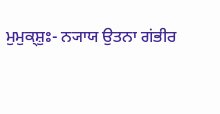ਮੁਮੁਕ੍ਸ਼ੁਃ- ਨ੍ਯਾਯ ਉਤਨਾ ਗਂਭੀਰ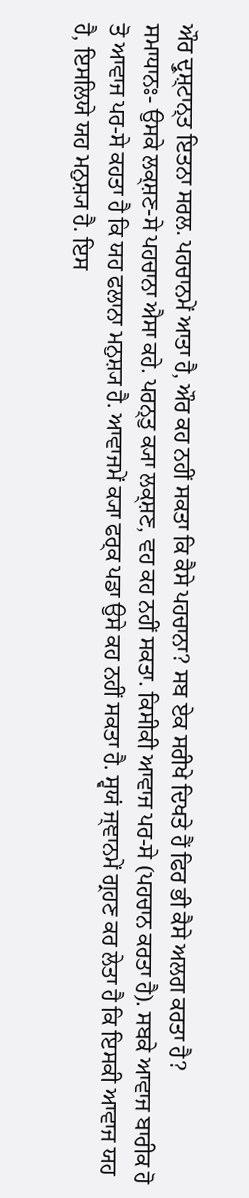ਔਰ ਦ੍ਰੁਸ਼੍ਟਾਨ੍ਤ ਇਤਨਾ ਸਰਲ. ਪਹਚਾਨਮੇਂ ਆਤਾ ਹੈ, ਔਰ ਕਹ ਨਹੀਂ ਸਕਤਾ ਕਿ ਕੈਸੇ ਪਹਚਾਨਾ? ਸਬ ਏਕ ਸਰੀਖੇ ਦਿਖਤੇ ਹੈਂ ਫਿਰ ਭੀ ਕੈਸੇ ਅਲਗ ਕਰਤਾ ਹੈ?
ਸਮਾਧਾਨਃ- ਉਸਕੇ ਲਕ੍ਸ਼ਣ-ਸੇ ਪਹਚਾਨਾ ਐਸਾ ਕਹੇ. ਪਰਨ੍ਤੁ ਕ੍ਯਾ ਲਕ੍ਸ਼ਣ, ਵਹ ਕਹ ਨਹੀਂ ਸਕਤਾ. ਕਿਸੀਕੀ ਆਵਾਜ ਪਰ-ਸੇ (ਪਹਚਾਨ ਕਰਤਾ ਹੈ). ਸਬਕੇ ਆਵਾਜ ਬਾਰੀਕ ਹੋ ਤੋ ਆਵਾਜ ਪਰ-ਸੇ ਕਹਤਾ ਹੈ ਕਿ ਯਹ ਫਲਾਨਾ ਮਨੁਸ਼੍ਯ ਹੈ. ਆਵਾਜਮੇਂ ਕ੍ਯਾ ਫਰ੍ਕ ਪਡਾ ਉਸੇ ਕਹ ਨਹੀਂ ਸਕਤਾ ਹੈ. ਸ੍ਵਯਂ ਜ੍ਞਾਨਮੇਂ ਗ੍ਰਹਣ ਕਰ ਲੇਤਾ ਹੈ ਕਿ ਇਸਕੀ ਆਵਾਜ ਯਹ ਹੈ, ਇਸਲਿਯੇ ਯਹ ਮਨੁਸ਼੍ਯ ਹੈ. ਇਸ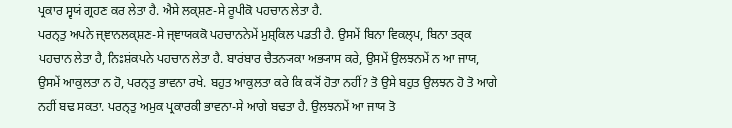ਪ੍ਰਕਾਰ ਸ੍ਵਯਂ ਗ੍ਰਹਣ ਕਰ ਲੇਤਾ ਹੈ. ਐਸੇ ਲਕ੍ਸ਼ਣ-ਸੇ ਰੂਪੀਕੋ ਪਹਚਾਨ ਲੇਤਾ ਹੈ.
ਪਰਨ੍ਤੁ ਅਪਨੇ ਜ੍ਞਾਨਲਕ੍ਸ਼ਣ-ਸੇ ਜ੍ਞਾਯਕਕੋ ਪਹਚਾਨਨੇਮੇਂ ਮੁਸ਼੍ਕਿਲ ਪਡਤੀ ਹੈ. ਉਸਮੇਂ ਬਿਨਾ ਵਿਕਲ੍ਪ, ਬਿਨਾ ਤਰ੍ਕ ਪਹਚਾਨ ਲੇਤਾ ਹੈ, ਨਿਃਸ਼ਂਕਪਨੇ ਪਹਚਾਨ ਲੇਤਾ ਹੈ. ਬਾਰਂਬਾਰ ਚੈਤਨ੍ਯਕਾ ਅਭ੍ਯਾਸ ਕਰੇ, ਉਸਮੇਂ ਉਲਝਨਮੇਂ ਨ ਆ ਜਾਯ, ਉਸਮੇਂ ਆਕੁਲਤਾ ਨ ਹੋ, ਪਰਨ੍ਤੁ ਭਾਵਨਾ ਰਖੇ. ਬਹੁਤ ਆਕੁਲਤਾ ਕਰੇ ਕਿ ਕ੍ਯੋਂ ਹੋਤਾ ਨਹੀਂ? ਤੋ ਉਸੇ ਬਹੁਤ ਉਲਝਨ ਹੋ ਤੋ ਆਗੇ ਨਹੀਂ ਬਢ ਸਕਤਾ. ਪਰਨ੍ਤੁ ਅਮੁਕ ਪ੍ਰਕਾਰਕੀ ਭਾਵਨਾ-ਸੇ ਆਗੇ ਬਢਤਾ ਹੈ. ਉਲਝਨਮੇਂ ਆ ਜਾਯ ਤੋ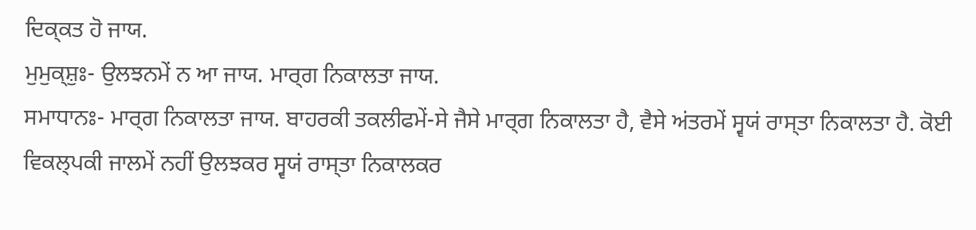ਦਿਕ੍ਕਤ ਹੋ ਜਾਯ.
ਮੁਮੁਕ੍ਸ਼ੁਃ- ਉਲਝਨਮੇਂ ਨ ਆ ਜਾਯ. ਮਾਰ੍ਗ ਨਿਕਾਲਤਾ ਜਾਯ.
ਸਮਾਧਾਨਃ- ਮਾਰ੍ਗ ਨਿਕਾਲਤਾ ਜਾਯ. ਬਾਹਰਕੀ ਤਕਲੀਫਮੇਂ-ਸੇ ਜੈਸੇ ਮਾਰ੍ਗ ਨਿਕਾਲਤਾ ਹੈ, ਵੈਸੇ ਅਂਤਰਮੇਂ ਸ੍ਵਯਂ ਰਾਸ੍ਤਾ ਨਿਕਾਲਤਾ ਹੈ. ਕੋਈ ਵਿਕਲ੍ਪਕੀ ਜਾਲਮੇਂ ਨਹੀਂ ਉਲਝਕਰ ਸ੍ਵਯਂ ਰਾਸ੍ਤਾ ਨਿਕਾਲਕਰ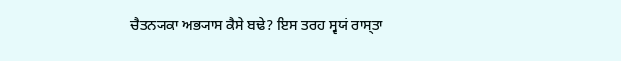ਚੈਤਨ੍ਯਕਾ ਅਭ੍ਯਾਸ ਕੈਸੇ ਬਢੇ? ਇਸ ਤਰਹ ਸ੍ਵਯਂ ਰਾਸ੍ਤਾ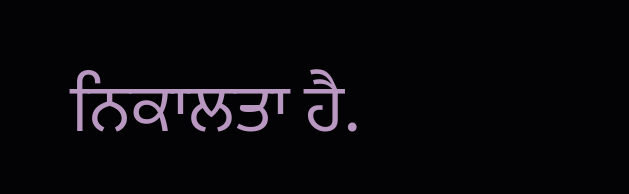ਨਿਕਾਲਤਾ ਹੈ.